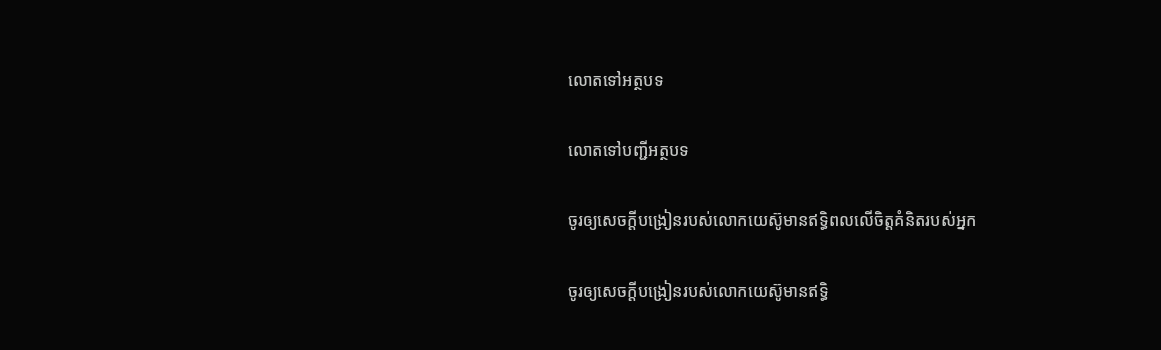លោតទៅអត្ថបទ

លោតទៅបញ្ជីអត្ថបទ

ចូរឲ្យសេចក្ដីបង្រៀនរបស់លោកយេស៊ូមានឥទ្ធិពលលើចិត្ដគំនិតរបស់អ្នក

ចូរឲ្យសេចក្ដីបង្រៀនរបស់លោកយេស៊ូមានឥទ្ធិ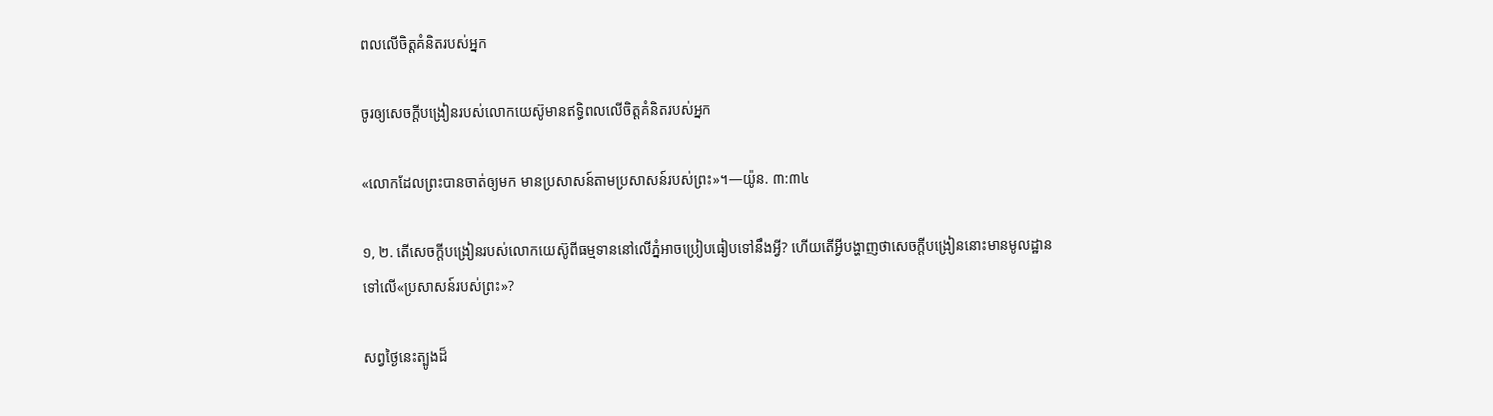ពលលើចិត្ដគំនិតរបស់អ្នក

ចូរឲ្យសេចក្ដីបង្រៀនរបស់លោកយេស៊ូមានឥទ្ធិពលលើចិត្តគំនិតរបស់អ្នក

«លោកដែលព្រះបានចាត់ឲ្យមក មានប្រសាសន៍តាមប្រសាសន៍របស់ព្រះ»។—យ៉ូន. ៣:៣៤

១, ២. តើសេចក្ដីបង្រៀនរបស់លោកយេស៊ូពីធម្មទាននៅលើភ្នំអាចប្រៀបធៀបទៅនឹងអ្វី? ហើយតើអ្វីបង្ហាញថាសេចក្ដីបង្រៀននោះមានមូលដ្ឋានទៅលើ«ប្រសាសន៍របស់ព្រះ»?

សព្វថ្ងៃនេះត្បូងដ៏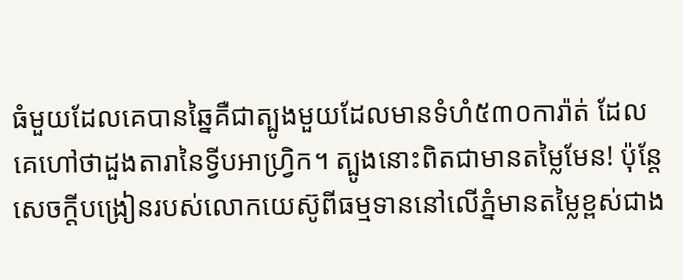ធំមួយដែលគេបានឆ្នៃគឺជាត្បូងមួយដែលមានទំហំ៥៣០ការ៉ាត់ ដែលគេហៅថាដួងតារានៃទ្វីបអាហ្វ្រិក។ ត្បូងនោះពិតជាមានតម្លៃមែន! ប៉ុន្តែ សេចក្ដីបង្រៀនរបស់លោកយេស៊ូពីធម្មទាននៅលើភ្នំមានតម្លៃខ្ពស់ជាង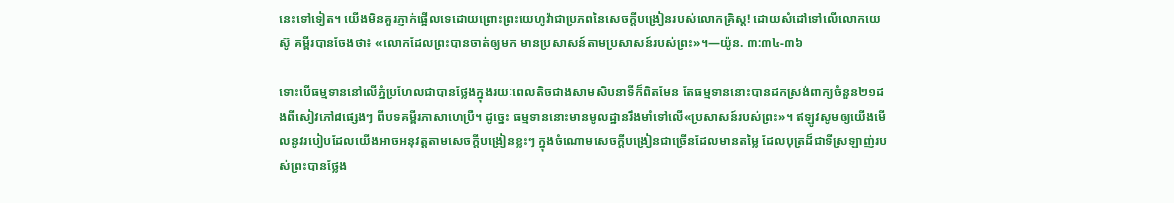នេះទៅទៀត។ យើងមិនគួរភ្ញាក់ផ្អើលទេដោយព្រោះព្រះយេហូវ៉ាជាប្រភពនៃសេចក្ដីបង្រៀនរបស់លោកគ្រិស្ត! ដោយសំដៅទៅលើលោកយេស៊ូ គម្ពីរបានចែងថា៖ «លោកដែលព្រះបានចាត់ឲ្យមក មានប្រសាសន៍តាមប្រសាសន៍របស់ព្រះ»។—យ៉ូន. ៣:៣៤-៣៦

ទោះបើធម្មទាននៅលើភ្នំប្រហែលជាបានថ្លែងក្នុងរយៈពេលតិចជាងសាមសិបនាទីក៏ពិតមែន តែធម្មទាននោះបានដកស្រង់ពាក្យចំនួន២១ដងពីសៀវភៅ៨ផ្សេងៗ ពីបទគម្ពីរភាសាហេប្រឺ។ ដូច្នេះ ធម្មទាននោះមានមូលដ្ឋានរឹងមាំទៅលើ«ប្រសាសន៍របស់ព្រះ»។ ឥឡូវសូមឲ្យយើងមើលនូវរបៀបដែលយើងអាចអនុវត្តតាមសេចក្ដីបង្រៀនខ្លះៗ ក្នុងចំណោមសេចក្ដីបង្រៀនជាច្រើនដែលមានតម្លៃ ដែលបុត្រដ៏ជាទីស្រឡាញ់របស់ព្រះបានថ្លែង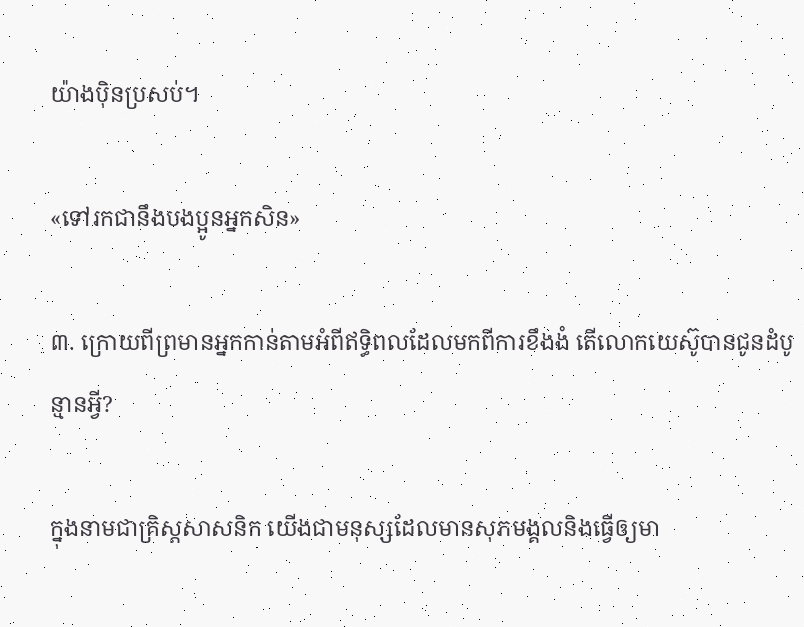យ៉ាងប៉ិនប្រសប់។

«ទៅរកជានឹងបងប្អូនអ្នកសិន»

៣. ក្រោយពីព្រមានអ្នកកាន់តាមអំពីឥទ្ធិពលដែលមកពីការខឹងងំ តើលោកយេស៊ូបានជូនដំបូន្មានអ្វី?

ក្នុងនាមជាគ្រិស្តសាសនិក យើងជាមនុស្សដែលមានសុភមង្គលនិងធ្វើឲ្យមា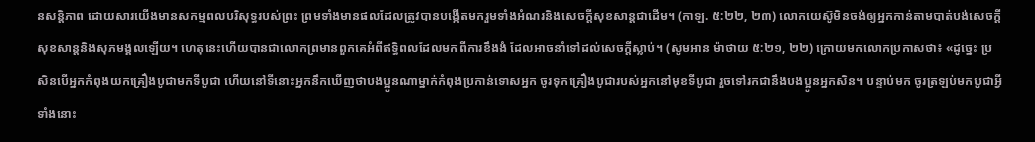នសន្ដិភាព ដោយសារយើងមានសកម្មពលបរិសុទ្ធរបស់ព្រះ ព្រមទាំងមានផលដែលត្រូវបានបង្កើតមករួមទាំងអំណរនិងសេចក្ដីសុខសាន្តជាដើម។ (កាឡ. ៥:២២, ២៣) លោកយេស៊ូមិនចង់ឲ្យអ្នកកាន់តាមបាត់បង់សេចក្ដីសុខសាន្តនិងសុភមង្គលឡើយ។ ហេតុនេះហើយបានជាលោកព្រមានពួកគេអំពីឥទ្ធិពលដែលមកពីការខឹងងំ ដែលអាចនាំទៅដល់សេចក្ដីស្លាប់។ (សូមអាន ម៉ាថាយ ៥:២១, ២២) ក្រោយមកលោកប្រកាសថា៖ «ដូច្នេះ ប្រសិនបើអ្នកកំពុងយកគ្រឿងបូជាមកទីបូជា ហើយនៅទីនោះអ្នកនឹកឃើញថាបងប្អូនណាម្នាក់កំពុងប្រកាន់ទោសអ្នក ចូរទុកគ្រឿងបូជារបស់អ្នកនៅមុខទីបូជា រួចទៅរកជានឹងបងប្អូនអ្នកសិន។ បន្ទាប់មក ចូរត្រឡប់មកបូជាអ្វីទាំងនោះ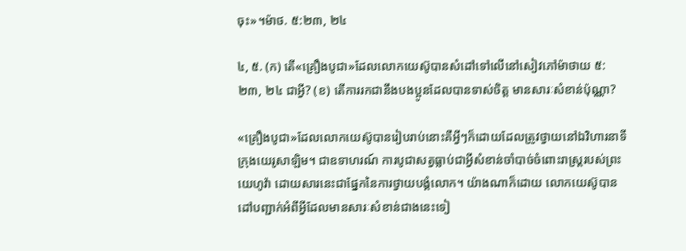ចុះ»។ម៉ាថ. ៥:២៣, ២៤

៤, ៥. (ក) តើ«គ្រឿងបូជា»ដែលលោកយេស៊ូបានសំដៅទៅលើនៅសៀវភៅម៉ាថាយ ៥:២៣, ២៤ ជាអ្វី? (ខ) តើការរកជានឹងបងប្អូនដែលបានទាស់ចិត្ត មានសារៈសំខាន់ប៉ុណ្ណា?

«គ្រឿងបូជា»ដែលលោកយេស៊ូបានរៀបរាប់នោះគឺអ្វីៗក៏ដោយដែលត្រូវថ្វាយនៅឯវិហារនាទីក្រុងយេរូសាឡិម។ ជាឧទាហរណ៍ ការបូជាសត្វធ្លាប់ជាអ្វីសំខាន់ចាំបាច់ចំពោះរាស្ត្ររបស់ព្រះយេហូវ៉ា ដោយសារនេះជាផ្នែកនៃការថ្វាយបង្គំលោក។ យ៉ាងណាក៏ដោយ លោកយេស៊ូបានដៅបញ្ជាក់អំពីអ្វីដែលមានសារៈសំខាន់ជាងនេះទៀ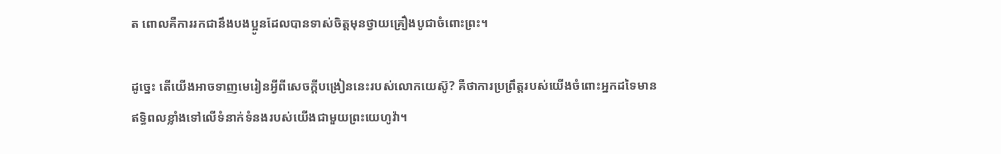ត ពោលគឺការរកជានឹងបងប្អូនដែលបានទាស់ចិត្តមុនថ្វាយគ្រឿងបូជាចំពោះព្រះ។

ដូច្នេះ តើយើងអាចទាញមេរៀនអ្វីពីសេចក្ដីបង្រៀននេះរបស់លោកយេស៊ូ? គឺថាការប្រព្រឹត្តរបស់យើងចំពោះអ្នកដទៃមានឥទ្ធិពលខ្លាំងទៅលើទំនាក់ទំនងរបស់យើងជាមួយព្រះយេហូវ៉ា។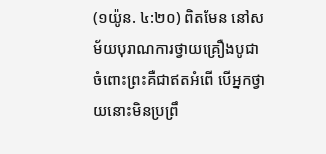(១យ៉ូន. ៤:២០) ពិតមែន នៅសម័យបុរាណការថ្វាយគ្រឿងបូជាចំពោះព្រះគឺជាឥតអំពើ បើអ្នកថ្វាយនោះមិនប្រព្រឹ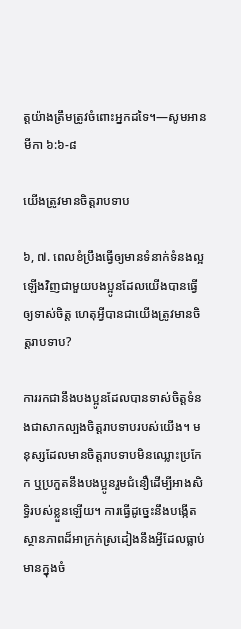ត្តយ៉ាងត្រឹមត្រូវចំពោះអ្នកដទៃ។—សូមអាន មីកា ៦:៦-៨

យើងត្រូវមានចិត្តរាបទាប

៦, ៧. ពេលខំប្រឹងធ្វើឲ្យមានទំនាក់ទំនងល្អឡើងវិញជាមួយបងប្អូនដែលយើងបានធ្វើឲ្យទាស់ចិត្ត ហេតុអ្វីបានជាយើងត្រូវមានចិត្តរាបទាប?

ការរកជានឹងបងប្អូនដែលបានទាស់ចិត្តទំនងជាសាកល្បងចិត្តរាបទាបរបស់យើង។ មនុស្សដែលមានចិត្តរាបទាបមិនឈ្លោះប្រកែក ឬប្រកួតនឹងបងប្អូនរួមជំនឿដើម្បីអាងសិទ្ធិរបស់ខ្លួនឡើយ។ ការធ្វើដូច្នេះនឹងបង្កើតស្ថានភាពដ៏អាក្រក់ស្រដៀងនឹងអ្វីដែលធ្លាប់មានក្នុងចំ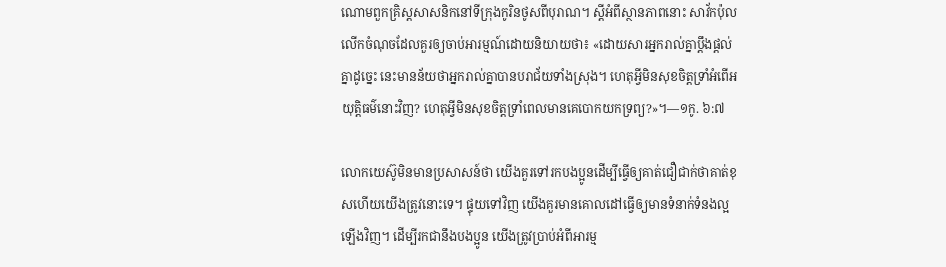ណោមពួកគ្រិស្តសាសនិកនៅទីក្រុងកូរិនថូសពីបុរាណ។ ស្តីអំពីស្ថានភាពនោះ សាវ័កប៉ុលលើកចំណុចដែលគួរឲ្យចាប់អារម្មណ៍ដោយនិយាយថា៖ «ដោយសារអ្នករាល់គ្នាប្ដឹងផ្ដល់គ្នាដូច្នេះ នេះមានន័យថាអ្នករាល់គ្នាបានបរាជ័យទាំងស្រុង។ ហេតុអ្វីមិនសុខចិត្តទ្រាំអំពើអយុត្ដិធម៌នោះវិញ? ហេតុអ្វីមិនសុខចិត្តទ្រាំពេលមានគេបោកយកទ្រព្យ?»។—១កូ. ៦:៧

លោកយេស៊ូមិនមានប្រសាសន៍ថា យើងគួរទៅរកបងប្អូនដើម្បីធ្វើឲ្យគាត់ជឿជាក់ថាគាត់ខុសហើយយើងត្រូវនោះទេ។ ផ្ទុយទៅវិញ យើងគួរមានគោលដៅធ្វើឲ្យមានទំនាក់ទំនងល្អឡើងវិញ។ ដើម្បីរកជានឹងបងប្អូន យើងត្រូវប្រាប់អំពីអារម្ម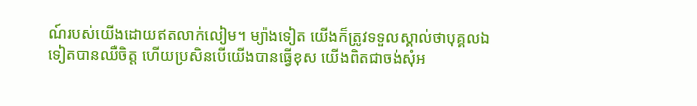ណ៍របស់យើងដោយឥតលាក់លៀម។ ម្យ៉ាងទៀត យើងក៏ត្រូវទទួលស្គាល់ថាបុគ្គលឯទៀតបានឈឺចិត្ត ហើយប្រសិនបើយើងបានធ្វើខុស យើងពិតជាចង់សុំអ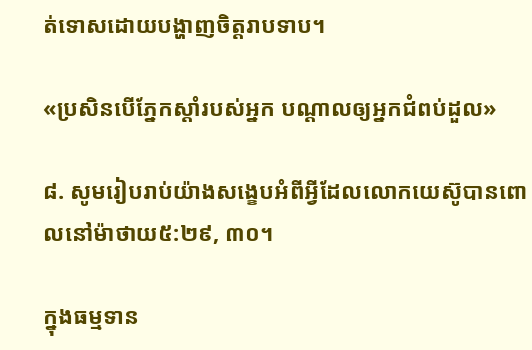ត់ទោសដោយបង្ហាញចិត្តរាបទាប។

«ប្រសិនបើភ្នែកស្ដាំរបស់អ្នក បណ្ដាលឲ្យអ្នកជំពប់ដួល»

៨. សូមរៀបរាប់យ៉ាងសង្ខេបអំពីអ្វីដែលលោកយេស៊ូបានពោលនៅម៉ាថាយ៥:២៩, ៣០។

ក្នុងធម្មទាន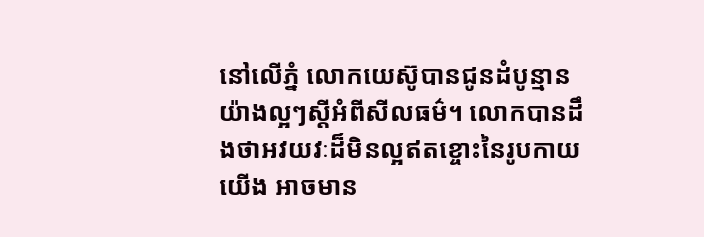នៅលើភ្នំ លោកយេស៊ូបានជូនដំបូន្មានយ៉ាងល្អៗស្តីអំពីសីលធម៌។ លោកបានដឹងថាអវយវៈដ៏មិនល្អឥតខ្ចោះនៃរូបកាយយើង អាចមាន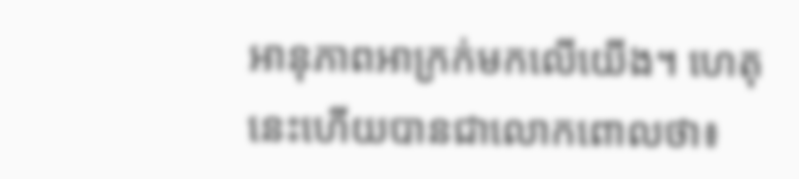អានុភាពអាក្រក់មកលើយើង។ ហេតុនេះហើយបានជាលោកពោលថា៖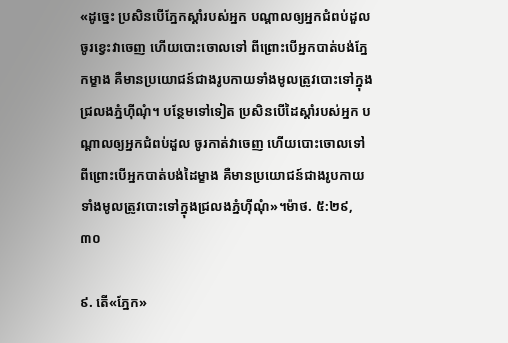«ដូច្នេះ ប្រសិនបើភ្នែកស្ដាំរបស់អ្នក បណ្ដាលឲ្យអ្នកជំពប់ដួល ចូរខ្វេះវាចេញ ហើយបោះចោលទៅ ពីព្រោះបើអ្នកបាត់បង់ភ្នែកម្ខាង គឺមានប្រយោជន៍ជាងរូបកាយទាំងមូលត្រូវបោះទៅក្នុងជ្រលងភ្នំហ៊ីណុំ។ បន្ថែមទៅទៀត ប្រសិនបើដៃស្ដាំរបស់អ្នក បណ្ដាលឲ្យអ្នកជំពប់ដួល ចូរកាត់វាចេញ ហើយបោះចោលទៅ ពីព្រោះបើអ្នកបាត់បង់ដៃម្ខាង គឺមានប្រយោជន៍ជាងរូបកាយទាំងមូលត្រូវបោះទៅក្នុងជ្រលងភ្នំហ៊ីណុំ»។ម៉ាថ. ៥:២៩, ៣០

៩. តើ«ភ្នែក»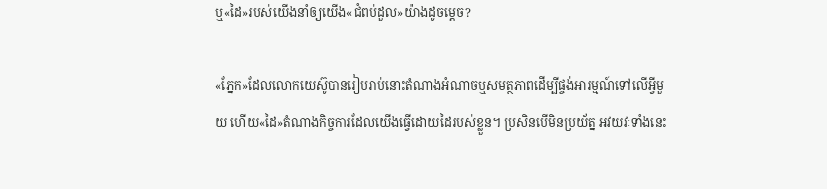ឬ«ដៃ»របស់យើងនាំឲ្យយើង«ជំពប់ដួល»យ៉ាងដូចម្ដេច?

«ភ្នែក»ដែលលោកយេស៊ូបានរៀបរាប់នោះតំណាងអំណាចឬសមត្ថភាពដើម្បីផ្ចង់អារម្មណ៍ទៅលើអ្វីមួយ ហើយ«ដៃ»តំណាងកិច្ចការដែលយើងធ្វើដោយដៃរបស់ខ្លួន។ ប្រសិនបើមិនប្រយ័ត្ន អវយវៈទាំងនេះ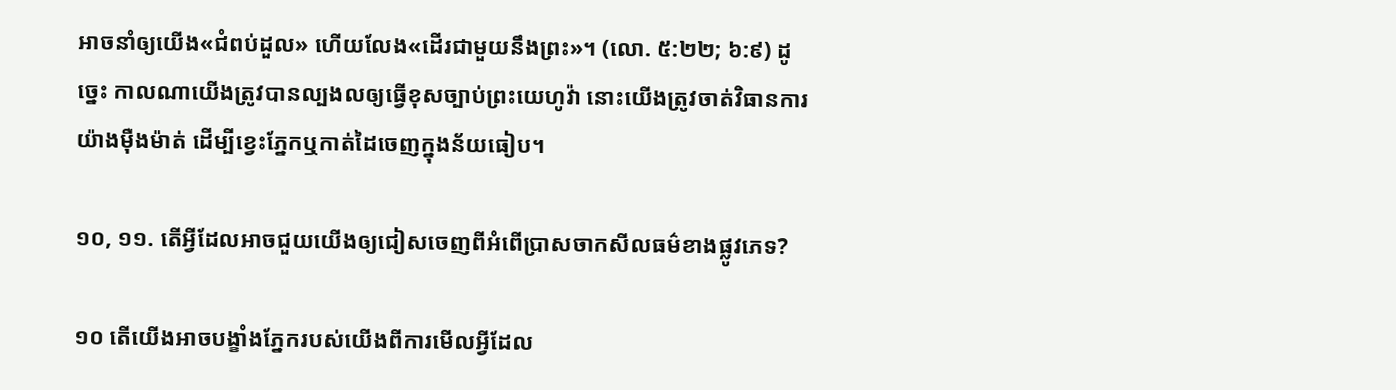អាចនាំឲ្យយើង«ជំពប់ដួល» ហើយលែង«ដើរជាមួយនឹងព្រះ»។ (លោ. ៥:២២; ៦:៩) ដូច្នេះ កាលណាយើងត្រូវបានល្បងលឲ្យធ្វើខុសច្បាប់ព្រះយេហូវ៉ា នោះយើងត្រូវចាត់វិធានការយ៉ាងម៉ឺងម៉ាត់ ដើម្បីខ្វេះភ្នែកឬកាត់ដៃចេញក្នុងន័យធៀប។

១០, ១១. តើអ្វីដែលអាចជួយយើងឲ្យជៀសចេញពីអំពើប្រាសចាកសីលធម៌ខាងផ្លូវភេទ?

១០ តើយើងអាចបង្ខាំងភ្នែករបស់យើងពីការមើលអ្វីដែល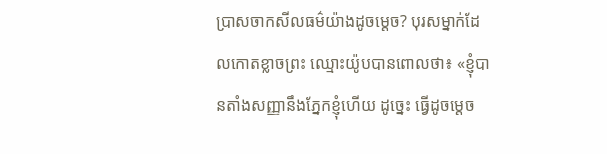ប្រាសចាកសីលធម៌យ៉ាងដូចម្ដេច? បុរសម្នាក់ដែលកោតខ្លាចព្រះ ឈ្មោះយ៉ូបបានពោលថា៖ «ខ្ញុំបានតាំងសញ្ញានឹងភ្នែកខ្ញុំហើយ ដូច្នេះ ធ្វើដូចម្ដេច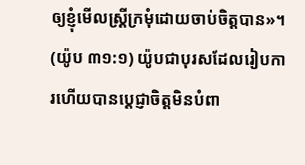ឲ្យខ្ញុំមើលស្ត្រីក្រមុំដោយចាប់ចិត្តបាន»។ (យ៉ូប ៣១:១) យ៉ូបជាបុរសដែលរៀបការហើយបានប្ដេជ្ញាចិត្តមិនបំពា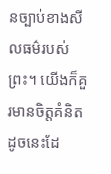នច្បាប់ខាងសីលធម៌របស់ព្រះ។ យើងក៏គួរមានចិត្តគំនិតដូចនេះដែ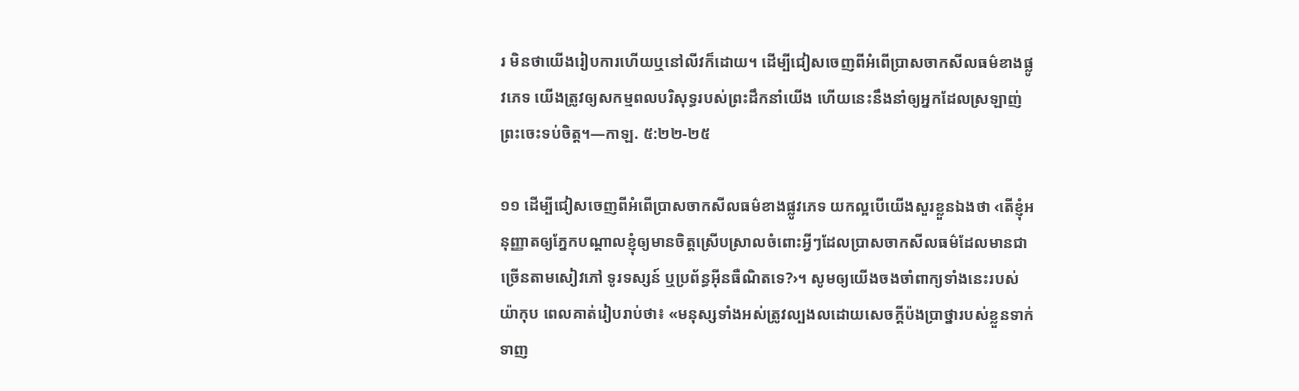រ មិនថាយើងរៀបការហើយឬនៅលីវក៏ដោយ។ ដើម្បីជៀសចេញពីអំពើប្រាសចាកសីលធម៌ខាងផ្លូវភេទ យើងត្រូវឲ្យសកម្មពលបរិសុទ្ធរបស់ព្រះដឹកនាំយើង ហើយនេះនឹងនាំឲ្យអ្នកដែលស្រឡាញ់ព្រះចេះទប់ចិត្ត។—កាឡ. ៥:២២-២៥

១១ ដើម្បីជៀសចេញពីអំពើប្រាសចាកសីលធម៌ខាងផ្លូវភេទ យកល្អបើយើងសួរខ្លួនឯងថា ‹តើខ្ញុំអនុញ្ញាតឲ្យភ្នែកបណ្ដាលខ្ញុំឲ្យមានចិត្តស្រើបស្រាលចំពោះអ្វីៗដែលប្រាសចាកសីលធម៌ដែលមានជាច្រើនតាមសៀវភៅ ទូរទស្សន៍ ឬប្រព័ន្ធអ៊ីនធឺណិតទេ?›។ សូមឲ្យយើងចងចាំពាក្យទាំងនេះរបស់យ៉ាកុប ពេលគាត់រៀបរាប់ថា៖ «មនុស្សទាំងអស់ត្រូវល្បងលដោយសេចក្ដីប៉ងប្រាថ្នារបស់ខ្លួនទាក់ទាញ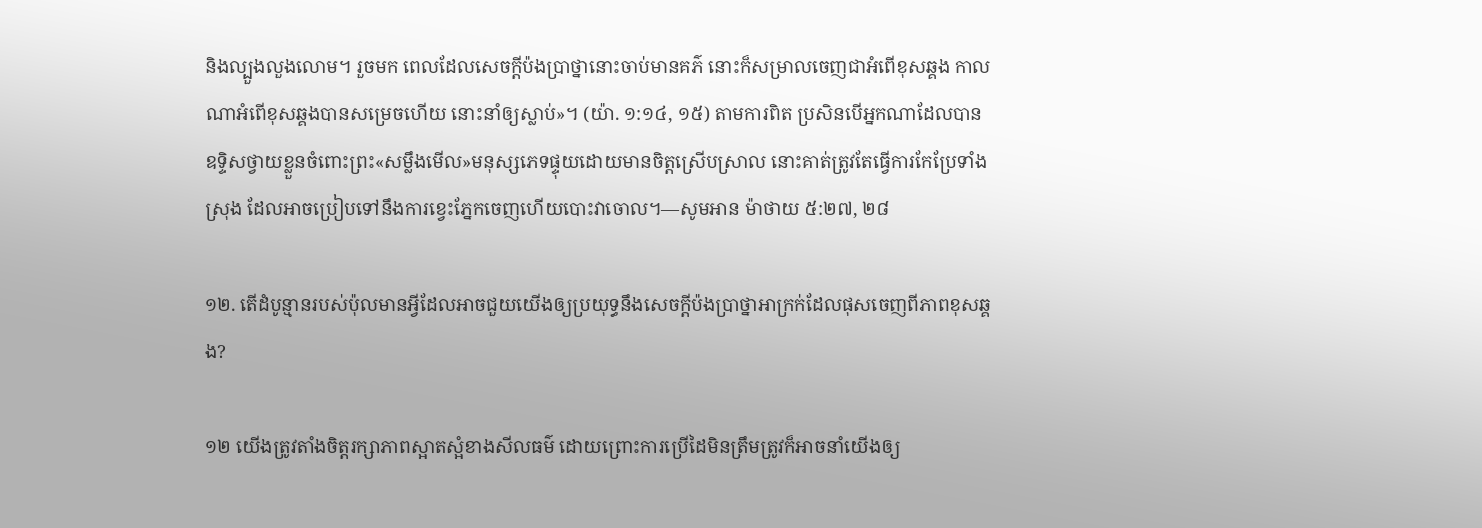និងល្បួងលួងលោម។ រួចមក ពេលដែលសេចក្ដីប៉ងប្រាថ្នានោះចាប់មានគភ៌ នោះក៏សម្រាលចេញជាអំពើខុសឆ្គង កាលណាអំពើខុសឆ្គងបានសម្រេចហើយ នោះនាំឲ្យស្លាប់»។ (យ៉ា. ១:១៤, ១៥) តាមការពិត ប្រសិនបើអ្នកណាដែលបានឧទ្ទិសថ្វាយខ្លួនចំពោះព្រះ«សម្លឹងមើល»មនុស្សភេទផ្ទុយដោយមានចិត្តស្រើបស្រាល នោះគាត់ត្រូវតែធ្វើការកែប្រែទាំងស្រុង ដែលអាចប្រៀបទៅនឹងការខ្វេះភ្នែកចេញហើយបោះវាចោល។—សូមអាន ម៉ាថាយ ៥:២៧, ២៨

១២. តើដំបូន្មានរបស់ប៉ុលមានអ្វីដែលអាចជួយយើងឲ្យប្រយុទ្ធនឹងសេចក្ដីប៉ងប្រាថ្នាអាក្រក់ដែលផុសចេញពីភាពខុសឆ្គង?

១២ យើងត្រូវតាំងចិត្តរក្សាភាពស្អាតស្អំខាងសីលធម៌ ដោយព្រោះការប្រើដៃមិនត្រឹមត្រូវក៏អាចនាំយើងឲ្យ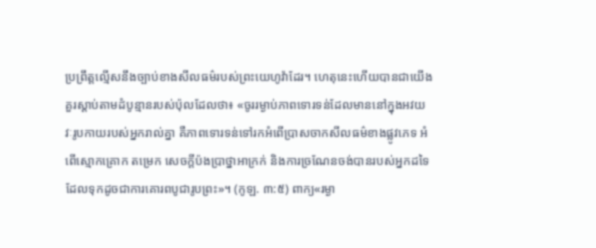ប្រព្រឹត្តល្មើសនឹងច្បាប់ខាងសីលធម៌របស់ព្រះយេហូវ៉ាដែរ។ ហេតុនេះហើយបានជាយើងគួរស្ដាប់តាមដំបូន្មានរបស់ប៉ុលដែលថា៖ «ចូររម្ងាប់ភាពទោរទន់ដែលមាននៅក្នុងអវយវៈរូបកាយរបស់អ្នករាល់គ្នា គឺភាពទោរទន់ទៅរកអំពើប្រាសចាកសីលធម៌ខាងផ្លូវភេទ អំពើស្មោកគ្រោក តម្រេក សេចក្ដីប៉ងប្រាថ្នាអាក្រក់ និងការច្រណែនចង់បានរបស់អ្នកដទៃ ដែលទុកដូចជាការគោរពបូជារូបព្រះ»។ (កូឡ. ៣:៥) ពាក្យ«រម្ងា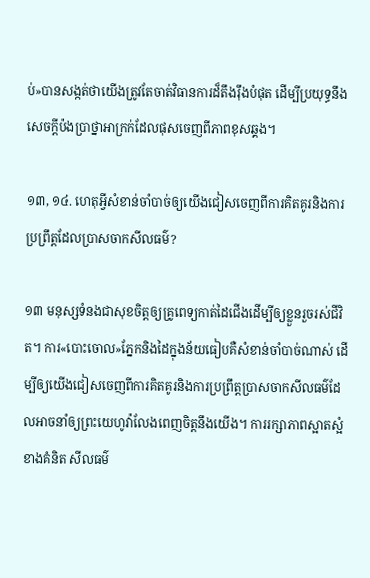ប់»បានសង្កត់ថាយើងត្រូវតែចាត់វិធានការដ៏តឹងរ៉ឹងបំផុត ដើម្បីប្រយុទ្ធនឹងសេចក្ដីប៉ងប្រាថ្នាអាក្រក់ដែលផុសចេញពីភាពខុសឆ្គង។

១៣, ១៤. ហេតុអ្វីសំខាន់ចាំបាច់ឲ្យយើងជៀសចេញពីការគិតគូរនិងការប្រព្រឹត្តដែលប្រាសចាកសីលធម៌?

១៣ មនុស្សទំនងជាសុខចិត្តឲ្យគ្រូពេទ្យកាត់ដៃជើងដើម្បីឲ្យខ្លួនរួចរស់ជីវិត។ ការ«បោះចោល»ភ្នែកនិងដៃក្នុងន័យធៀបគឺសំខាន់ចាំបាច់ណាស់ ដើម្បីឲ្យយើងជៀសចេញពីការគិតគូរនិងការប្រព្រឹត្តប្រាសចាកសីលធម៌ដែលអាចនាំឲ្យព្រះយេហូវ៉ាលែងពេញចិត្តនឹងយើង។ ការរក្សាភាពស្អាតស្អំខាងគំនិត សីលធម៌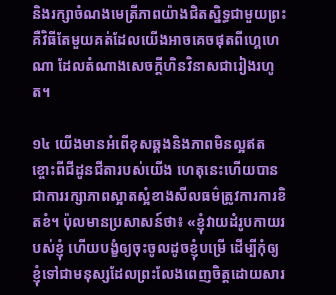និងរក្សាចំណងមេត្រីភាពយ៉ាងជិតស្និទ្ធជាមួយព្រះ គឺវិធីតែមួយគត់ដែលយើងអាចគេចផុតពីហ្គេហេណា ដែលតំណាងសេចក្ដីហិនវិនាសជារៀងរហូត។

១៤ យើងមានអំពើខុសឆ្គងនិងភាពមិនល្អឥតខ្ចោះពីជីដូនជីតារបស់យើង ហេតុនេះហើយបានជាការរក្សាភាពស្អាតស្អំខាងសីលធម៌ត្រូវការការខិតខំ។ ប៉ុលមានប្រសាសន៍ថា៖ «ខ្ញុំវាយដំរូបកាយរបស់ខ្ញុំ ហើយបង្ខំឲ្យចុះចូលដូចខ្ញុំបម្រើ ដើម្បីកុំឲ្យខ្ញុំទៅជាមនុស្សដែលព្រះលែងពេញចិត្តដោយសារ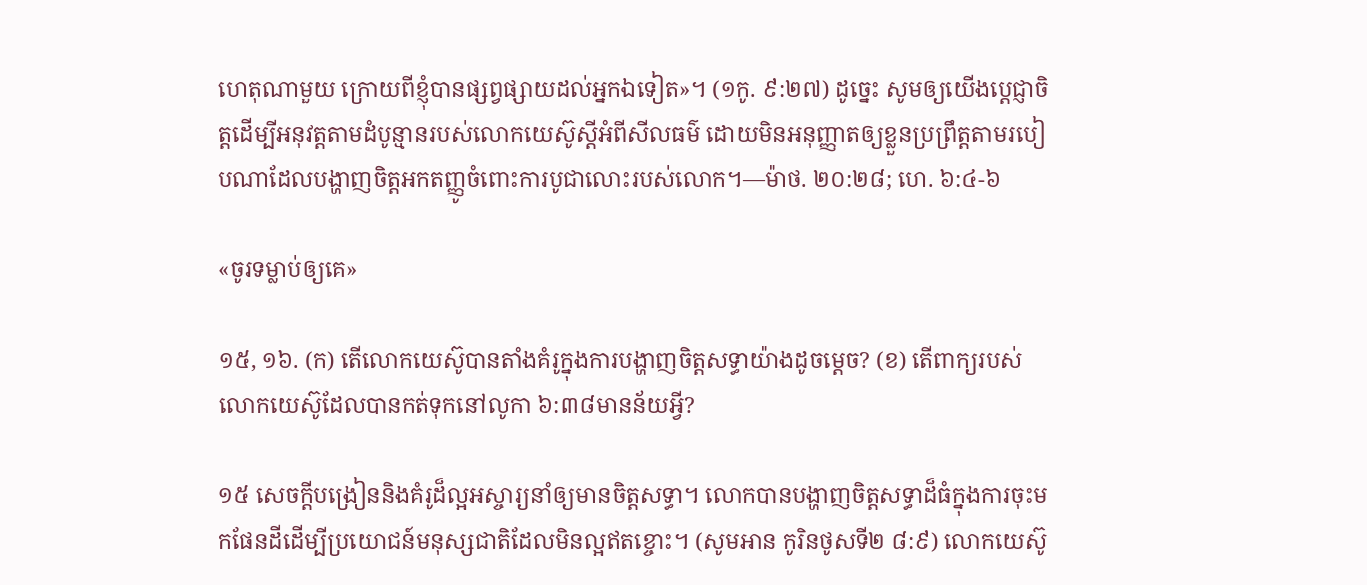ហេតុណាមួយ ក្រោយពីខ្ញុំបានផ្សព្វផ្សាយដល់អ្នកឯទៀត»។ (១កូ. ៩:២៧) ដូច្នេះ សូមឲ្យយើងប្ដេជ្ញាចិត្តដើម្បីអនុវត្តតាមដំបូន្មានរបស់លោកយេស៊ូស្តីអំពីសីលធម៌ ដោយមិនអនុញ្ញាតឲ្យខ្លួនប្រព្រឹត្តតាមរបៀបណាដែលបង្ហាញចិត្តអកតញ្ញូចំពោះការបូជាលោះរបស់លោក។—ម៉ាថ. ២០:២៨; ហេ. ៦:៤-៦

«ចូរទម្លាប់ឲ្យគេ»

១៥, ១៦. (ក) តើលោកយេស៊ូបានតាំងគំរូក្នុងការបង្ហាញចិត្តសទ្ធាយ៉ាងដូចម្ដេច? (ខ) តើពាក្យរបស់លោកយេស៊ូដែលបានកត់ទុកនៅលូកា ៦:៣៨មានន័យអ្វី?

១៥ សេចក្ដីបង្រៀននិងគំរូដ៏ល្អអស្ចារ្យនាំឲ្យមានចិត្តសទ្ធា។ លោកបានបង្ហាញចិត្តសទ្ធាដ៏ធំក្នុងការចុះមកផែនដីដើម្បីប្រយោជន៍មនុស្សជាតិដែលមិនល្អឥតខ្ចោះ។ (សូមអាន កូរិនថូសទី២ ៨:៩) លោកយេស៊ូ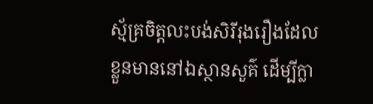ស្ម័គ្រចិត្តលះបង់សិរីរុងរឿងដែលខ្លួនមាននៅឯស្ថានសួគ៌ ដើម្បីក្លា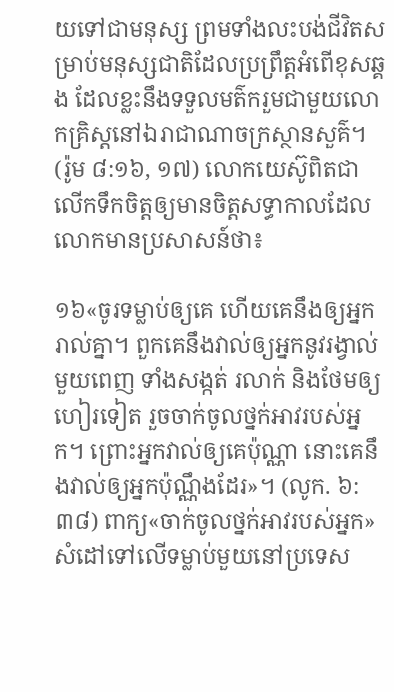យទៅជាមនុស្ស ព្រមទាំងលះបង់ជីវិតសម្រាប់មនុស្សជាតិដែលប្រព្រឹត្តអំពើខុសឆ្គង ដែលខ្លះនឹងទទួលមត៌ករួមជាមួយលោកគ្រិស្តនៅឯរាជាណាចក្រស្ថានសួគ៌។ (រ៉ូម ៨:១៦, ១៧) លោកយេស៊ូពិតជាលើកទឹកចិត្តឲ្យមានចិត្តសទ្ធាកាលដែលលោកមានប្រសាសន៍ថា៖

១៦«ចូរទម្លាប់ឲ្យគេ ហើយគេនឹងឲ្យអ្នករាល់គ្នា។ ពួកគេនឹងវាល់ឲ្យអ្នកនូវរង្វាល់មួយពេញ ទាំងសង្កត់ រលាក់ និងថែមឲ្យហៀរទៀត រួចចាក់ចូលថ្នក់អាវរបស់អ្នក។ ព្រោះអ្នកវាល់ឲ្យគេប៉ុណ្ណា នោះគេនឹងវាល់ឲ្យអ្នកប៉ុណ្ណឹងដែរ»។ (លូក. ៦:៣៨) ពាក្យ«ចាក់ចូលថ្នក់អាវរបស់អ្នក»សំដៅទៅលើទម្លាប់មួយនៅប្រទេស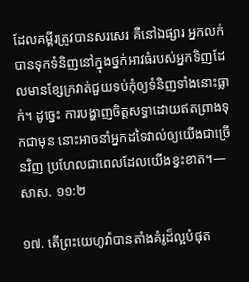ដែលគម្ពីរត្រូវបានសរសេរ គឺនៅឯផ្សារ អ្នកលក់បានទុកទំនិញនៅក្នុងថ្នក់អាវធំរបស់អ្នកទិញដែលមានខ្សែក្រវាត់ជួយទប់កុំឲ្យទំនិញទាំងនោះធ្លាក់។ ដូច្នេះ ការបង្ហាញចិត្តសទ្ធាដោយឥតព្រាងទុកជាមុន នោះអាចនាំអ្នកដទៃវាល់ឲ្យយើងជាច្រើនវិញ ប្រហែលជាពេលដែលយើងខ្វះខាត។—សាស. ១១:២

១៧. តើព្រះយេហូវ៉ាបានតាំងគំរូដ៏ល្អបំផុត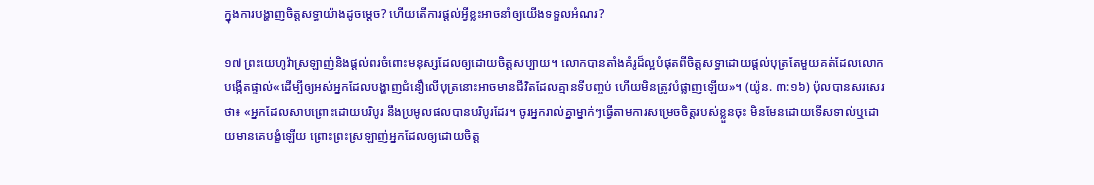ក្នុងការបង្ហាញចិត្តសទ្ធាយ៉ាងដូចម្ដេច? ហើយតើការផ្ដល់អ្វីខ្លះអាចនាំឲ្យយើងទទួលអំណរ?

១៧ ព្រះយេហូវ៉ាស្រឡាញ់និងផ្ដល់ពរចំពោះមនុស្សដែលឲ្យដោយចិត្តសប្បាយ។ លោកបានតាំងគំរូដ៏ល្អបំផុតពីចិត្តសទ្ធាដោយផ្ដល់បុត្រតែមួយគត់ដែលលោកបង្កើតផ្ទាល់«ដើម្បីឲ្យអស់អ្នកដែលបង្ហាញជំនឿលើបុត្រនោះអាចមានជីវិតដែលគ្មានទីបញ្ចប់ ហើយមិនត្រូវបំផ្លាញឡើយ»។ (យ៉ូន. ៣:១៦) ប៉ុលបានសរសេរថា៖ «អ្នកដែលសាបព្រោះដោយបរិបូរ នឹងប្រមូលផលបានបរិបូរដែរ។ ចូរអ្នករាល់គ្នាម្នាក់ៗធ្វើតាមការសម្រេចចិត្តរបស់ខ្លួនចុះ មិនមែនដោយទើសទាល់ឬដោយមានគេបង្ខំឡើយ ព្រោះព្រះស្រឡាញ់អ្នកដែលឲ្យដោយចិត្ត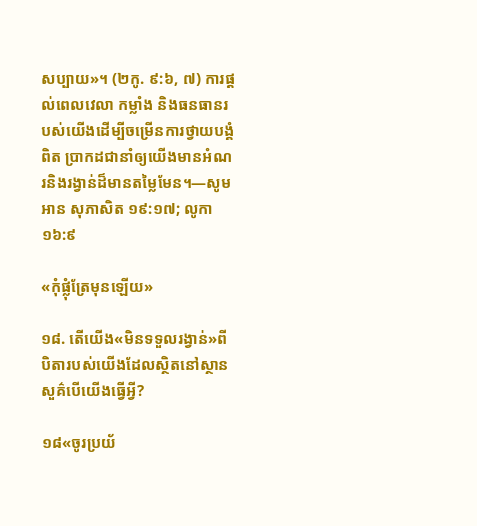សប្បាយ»។ (២កូ. ៩:៦, ៧) ការផ្ដល់ពេលវេលា កម្លាំង និងធនធានរបស់យើងដើម្បីចម្រើនការថ្វាយបង្គំពិត ប្រាកដជានាំឲ្យយើងមានអំណរនិងរង្វាន់ដ៏មានតម្លៃមែន។—សូមអាន សុភាសិត ១៩:១៧; លូកា ១៦:៩

«កុំផ្លុំត្រែមុនឡើយ»

១៨. តើយើង«មិនទទួលរង្វាន់»ពីបិតារបស់យើងដែលស្ថិតនៅស្ថានសួគ៌បើយើងធ្វើអ្វី?

១៨«ចូរប្រយ័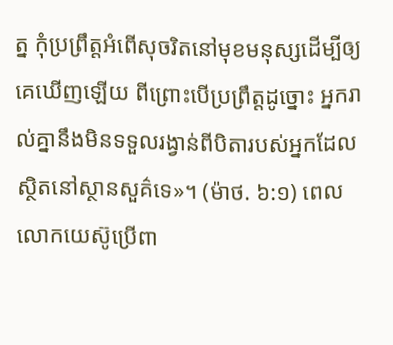ត្ន កុំប្រព្រឹត្តអំពើសុចរិតនៅមុខមនុស្សដើម្បីឲ្យគេឃើញឡើយ ពីព្រោះបើប្រព្រឹត្តដូច្នោះ អ្នករាល់គ្នានឹងមិនទទួលរង្វាន់ពីបិតារបស់អ្នកដែលស្ថិតនៅស្ថានសួគ៌ទេ»។ (ម៉ាថ. ៦:១) ពេលលោកយេស៊ូប្រើពា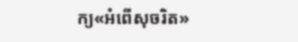ក្យ«អំពើសុចរិត»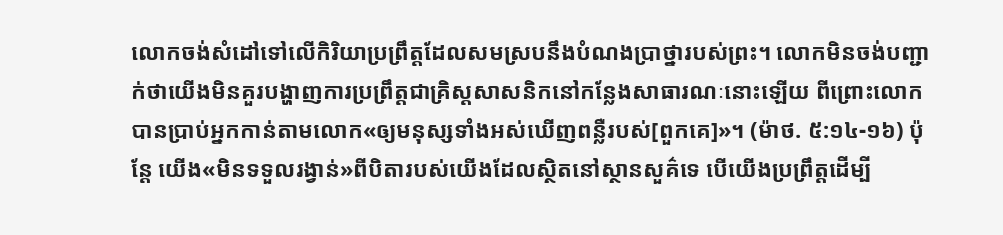លោកចង់សំដៅទៅលើកិរិយាប្រព្រឹត្តដែលសមស្របនឹងបំណងប្រាថ្នារបស់ព្រះ។ លោកមិនចង់បញ្ជាក់ថាយើងមិនគួរបង្ហាញការប្រព្រឹត្តជាគ្រិស្តសាសនិកនៅកន្លែងសាធារណៈនោះឡើយ ពីព្រោះលោកបានប្រាប់អ្នកកាន់តាមលោក«ឲ្យមនុស្សទាំងអស់ឃើញពន្លឺរបស់[ពួកគេ]»។ (ម៉ាថ. ៥:១៤-១៦) ប៉ុន្តែ យើង«មិនទទួលរង្វាន់»ពីបិតារបស់យើងដែលស្ថិតនៅស្ថានសួគ៌ទេ បើយើងប្រព្រឹត្តដើម្បី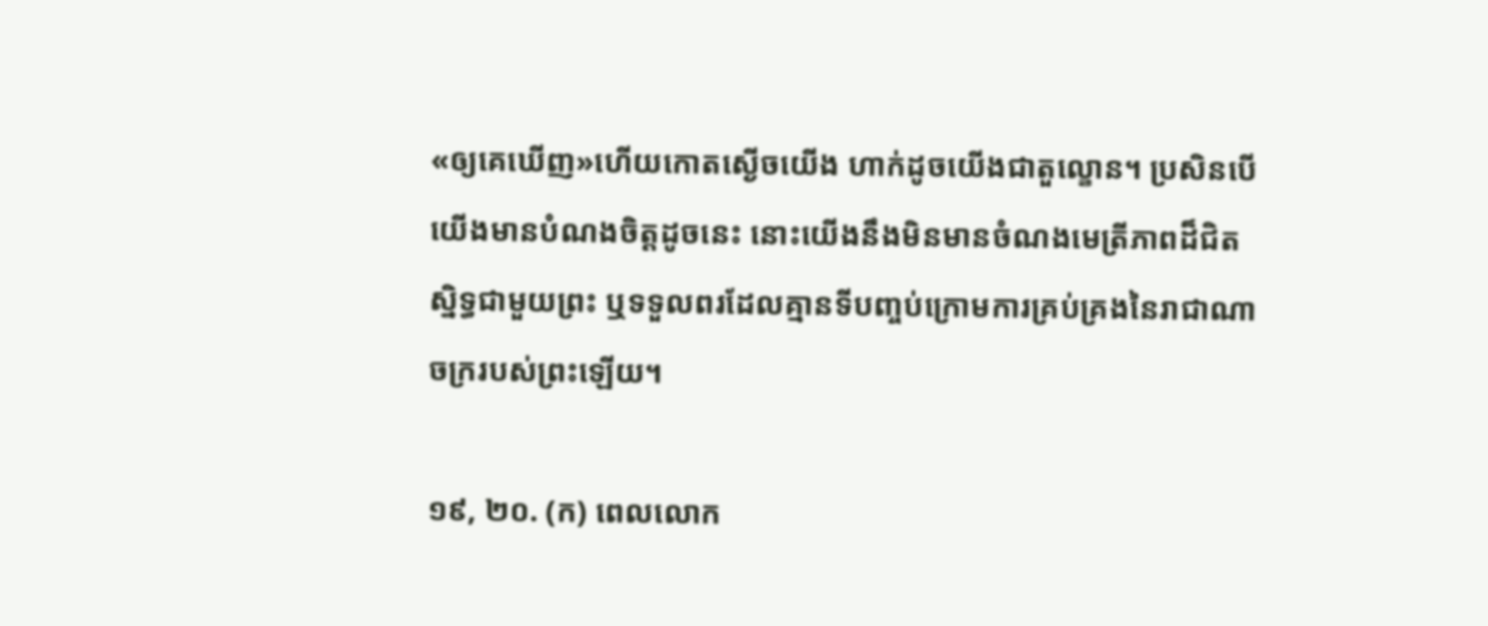«ឲ្យគេឃើញ»ហើយកោតស្ងើចយើង ហាក់ដូចយើងជាតួល្ខោន។ ប្រសិនបើយើងមានបំណងចិត្តដូចនេះ នោះយើងនឹងមិនមានចំណងមេត្រីភាពដ៏ជិតស្និទ្ធជាមួយព្រះ ឬទទួលពរដែលគ្មានទីបញ្ចប់ក្រោមការគ្រប់គ្រងនៃរាជាណាចក្ររបស់ព្រះឡើយ។

១៩, ២០. (ក) ពេលលោក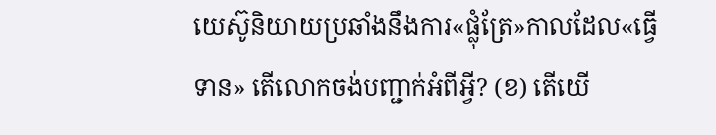យេស៊ូនិយាយប្រឆាំងនឹងការ«ផ្លុំត្រែ»កាលដែល«ធ្វើទាន» តើលោកចង់បញ្ជាក់អំពីអ្វី? (ខ) តើយើ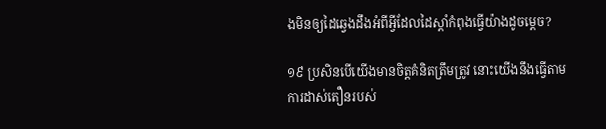ងមិនឲ្យដៃឆ្វេងដឹងអំពីអ្វីដែលដៃស្ដាំកំពុងធ្វើយ៉ាងដូចម្ដេច?

១៩ ប្រសិនបើយើងមានចិត្តគំនិតត្រឹមត្រូវ នោះយើងនឹងធ្វើតាមការដាស់តឿនរបស់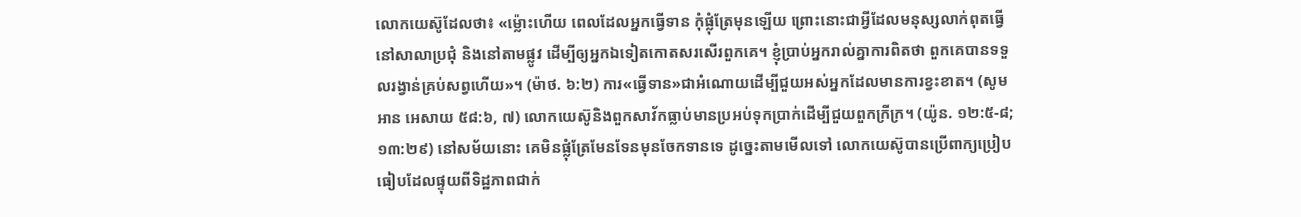លោកយេស៊ូដែលថា៖ «ម្ល៉ោះហើយ ពេលដែលអ្នកធ្វើទាន កុំផ្លុំត្រែមុនឡើយ ព្រោះនោះជាអ្វីដែលមនុស្សលាក់ពុតធ្វើនៅសាលាប្រជុំ និងនៅតាមផ្លូវ ដើម្បីឲ្យអ្នកឯទៀតកោតសរសើរពួកគេ។ ខ្ញុំប្រាប់អ្នករាល់គ្នាការពិតថា ពួកគេបានទទួលរង្វាន់គ្រប់សព្វហើយ»។ (ម៉ាថ. ៦:២) ការ«ធ្វើទាន»ជាអំណោយដើម្បីជួយអស់អ្នកដែលមានការខ្វះខាត។ (សូមអាន អេសាយ ៥៨:៦, ៧) លោកយេស៊ូនិងពួកសាវ័កធ្លាប់មានប្រអប់ទុកប្រាក់ដើម្បីជួយពួកក្រីក្រ។ (យ៉ូន. ១២:៥-៨; ១៣:២៩) នៅសម័យនោះ គេមិនផ្លុំត្រែមែនទែនមុនចែកទានទេ ដូច្នេះតាមមើលទៅ លោកយេស៊ូបានប្រើពាក្យប្រៀបធៀបដែលផ្ទុយពីទិដ្ឋភាពជាក់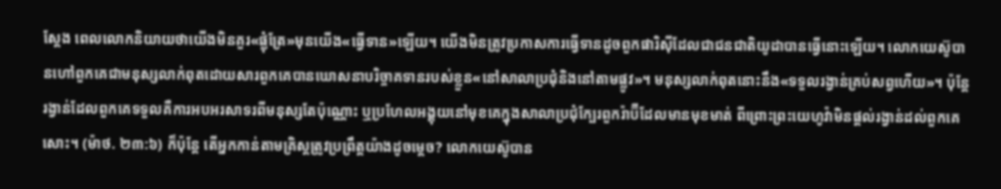ស្តែង ពេលលោកនិយាយថាយើងមិនគួរ«ផ្លុំត្រែ»មុនយើង«ធ្វើទាន»ឡើយ។ យើងមិនត្រូវប្រកាសការធ្វើទានដូចពួកផារិស៊ីដែលជាជនជាតិយូដាបានធ្វើនោះឡើយ។ លោកយេស៊ូបានហៅពួកគេជាមនុស្សលាក់ពុតដោយសារពួកគេបានឃោសនាបរិច្ចាគទានរបស់ខ្លួន«នៅសាលាប្រជុំនិងនៅតាមផ្លូវ»។ មនុស្សលាក់ពុតនោះនឹង«ទទួលរង្វាន់គ្រប់សព្វហើយ»។ ប៉ុន្តែ រង្វាន់ដែលពួកគេទទួលគឺការអបអរសាទរពីមនុស្សតែប៉ុណ្ណោះ ឬប្រហែលអង្គុយនៅមុខគេក្នុងសាលាប្រជុំក្បែរពួករ៉ាប៊ីដែលមានមុខមាត់ ពីព្រោះព្រះយេហូវ៉ាមិនផ្ដល់រង្វាន់ដល់ពួកគេសោះ។ (ម៉ាថ. ២៣:៦) ក៏ប៉ុន្តែ តើអ្នកកាន់តាមគ្រិស្តត្រូវប្រព្រឹត្តយ៉ាងដូចម្ដេច? លោកយេស៊ូបាន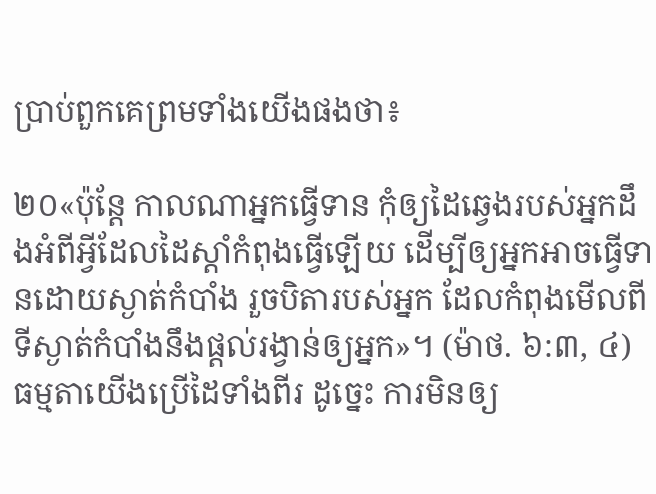ប្រាប់ពួកគេព្រមទាំងយើងផងថា៖

២០«ប៉ុន្តែ កាលណាអ្នកធ្វើទាន កុំឲ្យដៃឆ្វេងរបស់អ្នកដឹងអំពីអ្វីដែលដៃស្ដាំកំពុងធ្វើឡើយ ដើម្បីឲ្យអ្នកអាចធ្វើទានដោយស្ងាត់កំបាំង រួចបិតារបស់អ្នក ដែលកំពុងមើលពីទីស្ងាត់កំបាំងនឹងផ្ដល់រង្វាន់ឲ្យអ្នក»។ (ម៉ាថ. ៦:៣, ៤) ធម្មតាយើងប្រើដៃទាំងពីរ ដូច្នេះ ការមិនឲ្យ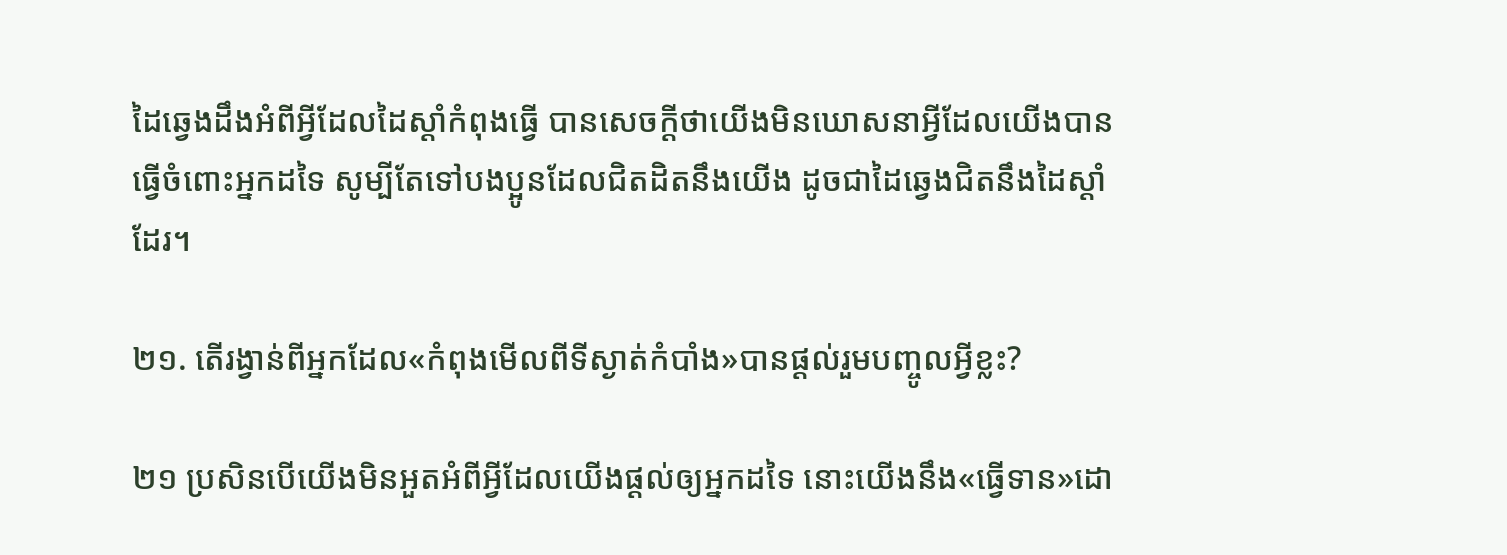ដៃឆ្វេងដឹងអំពីអ្វីដែលដៃស្ដាំកំពុងធ្វើ បានសេចក្ដីថាយើងមិនឃោសនាអ្វីដែលយើងបានធ្វើចំពោះអ្នកដទៃ សូម្បីតែទៅបងប្អូនដែលជិតដិតនឹងយើង ដូចជាដៃឆ្វេងជិតនឹងដៃស្ដាំដែរ។

២១. តើរង្វាន់ពីអ្នកដែល«កំពុងមើលពីទីស្ងាត់កំបាំង»បានផ្ដល់រួមបញ្ចូលអ្វីខ្លះ?

២១ ប្រសិនបើយើងមិនអួតអំពីអ្វីដែលយើងផ្ដល់ឲ្យអ្នកដទៃ នោះយើងនឹង«ធ្វើទាន»ដោ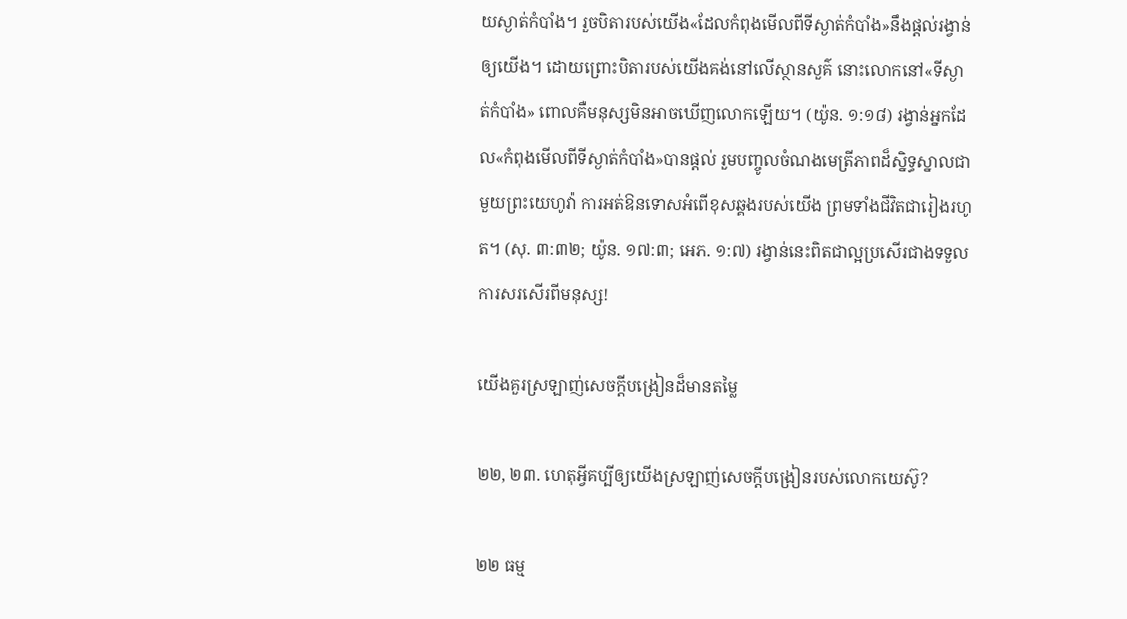យស្ងាត់កំបាំង។ រួចបិតារបស់យើង«ដែលកំពុងមើលពីទីស្ងាត់កំបាំង»នឹងផ្ដល់រង្វាន់ឲ្យយើង។ ដោយព្រោះបិតារបស់យើងគង់នៅលើស្ថានសួគ៌ នោះលោកនៅ«ទីស្ងាត់កំបាំង» ពោលគឺមនុស្សមិនអាចឃើញលោកឡើយ។ (យ៉ូន. ១:១៨) រង្វាន់អ្នកដែល«កំពុងមើលពីទីស្ងាត់កំបាំង»បានផ្ដល់ រួមបញ្ចូលចំណងមេត្រីភាពដ៏ស្និទ្ធស្នាលជាមួយព្រះយេហូវ៉ា ការអត់ឱនទោសអំពើខុសឆ្គងរបស់យើង ព្រមទាំងជីវិតជារៀងរហូត។ (សុ. ៣:៣២; យ៉ូន. ១៧:៣; អេភ. ១:៧) រង្វាន់នេះពិតជាល្អប្រសើរជាងទទួលការសរសើរពីមនុស្ស!

យើងគួរស្រឡាញ់សេចក្ដីបង្រៀនដ៏មានតម្លៃ

២២, ២៣. ហេតុអ្វីគប្បីឲ្យយើងស្រឡាញ់សេចក្ដីបង្រៀនរបស់លោកយេស៊ូ?

២២ ធម្ម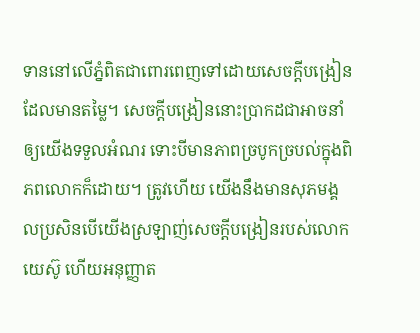ទាននៅលើភ្នំពិតជាពោរពេញទៅដោយសេចក្ដីបង្រៀនដែលមានតម្លៃ។ សេចក្ដីបង្រៀននោះប្រាកដជាអាចនាំឲ្យយើងទទួលអំណរ ទោះបីមានភាពច្របូកច្របល់ក្នុងពិភពលោកក៏ដោយ។ ត្រូវហើយ យើងនឹងមានសុភមង្គលប្រសិនបើយើងស្រឡាញ់សេចក្ដីបង្រៀនរបស់លោកយេស៊ូ ហើយអនុញ្ញាត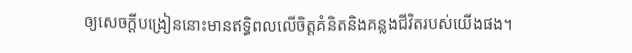ឲ្យសេចក្ដីបង្រៀននោះមានឥទ្ធិពលលើចិត្តគំនិតនិងគន្លងជីវិតរបស់យើងផង។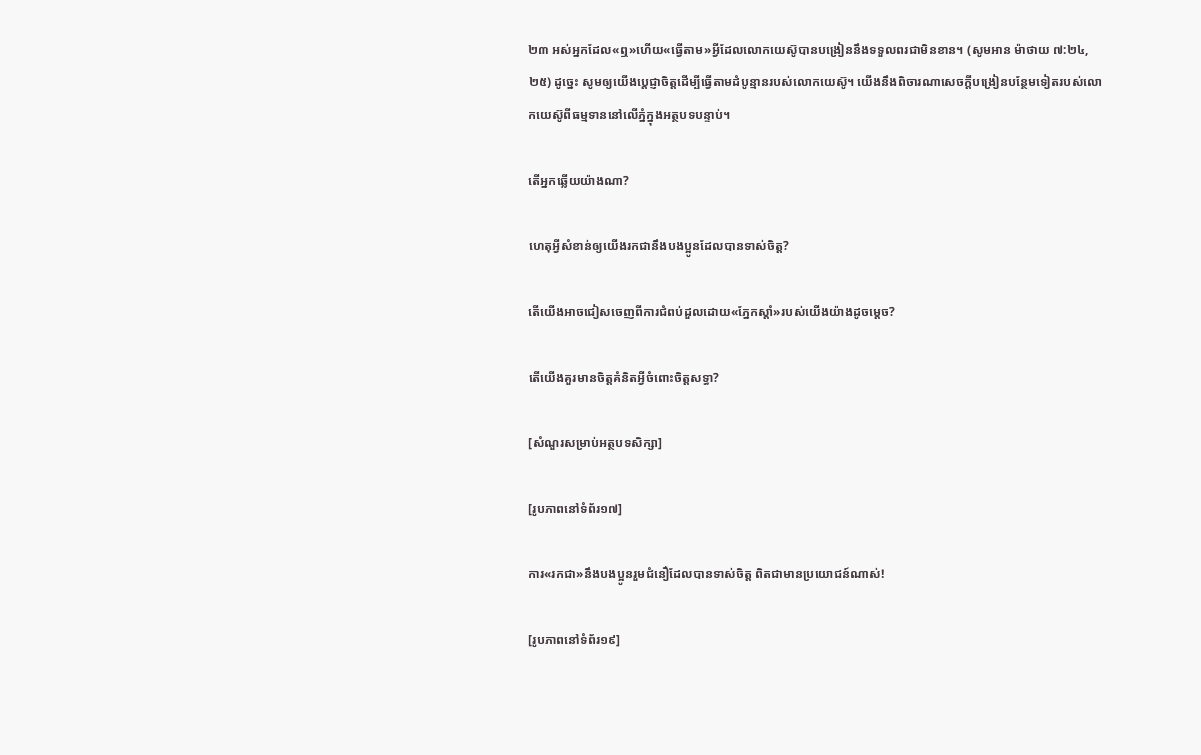២៣ អស់អ្នកដែល«ឮ»ហើយ«ធ្វើតាម»អ្វីដែលលោកយេស៊ូបានបង្រៀននឹងទទួលពរជាមិនខាន។ (សូមអាន ម៉ាថាយ ៧:២៤, ២៥) ដូច្នេះ សូមឲ្យយើងប្ដេជ្ញាចិត្តដើម្បីធ្វើតាមដំបូន្មានរបស់លោកយេស៊ូ។ យើងនឹងពិចារណាសេចក្ដីបង្រៀនបន្ថែមទៀតរបស់លោកយេស៊ូពីធម្មទាននៅលើភ្នំក្នុងអត្ថបទបន្ទាប់។

តើអ្នកឆ្លើយយ៉ាងណា?

ហេតុអ្វីសំខាន់ឲ្យយើងរកជានឹងបងប្អូនដែលបានទាស់ចិត្ត?

តើយើងអាចជៀសចេញពីការជំពប់ដួលដោយ«ភ្នែកស្ដាំ»របស់យើងយ៉ាងដូចម្ដេច?

តើយើងគួរមានចិត្តគំនិតអ្វីចំពោះចិត្តសទ្ធា?

[សំណួរសម្រាប់អត្ថបទសិក្សា]

[រូបភាពនៅទំព័រ១៧]

ការ«រកជា»នឹងបងប្អូនរួមជំនឿដែលបានទាស់ចិត្ត ពិតជាមានប្រយោជន៍ណាស់!

[រូបភាពនៅទំព័រ១៩]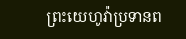ព្រះយេហូវ៉ាប្រទានព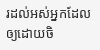រដល់អស់អ្នកដែលឲ្យដោយចិ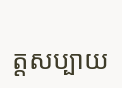ត្តសប្បាយ